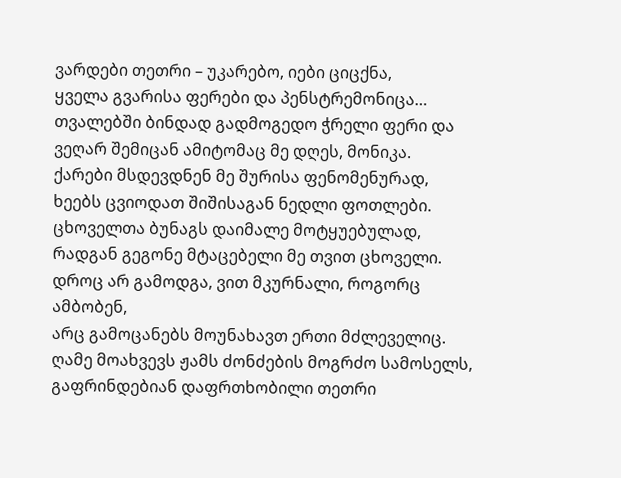ვარდები თეთრი – უკარებო, იები ციცქნა,
ყველა გვარისა ფერები და პენსტრემონიცა…
თვალებში ბინდად გადმოგედო ჭრელი ფერი და
ვეღარ შემიცან ამიტომაც მე დღეს, მონიკა.
ქარები მსდევდნენ მე შურისა ფენომენურად,
ხეებს ცვიოდათ შიშისაგან ნედლი ფოთლები.
ცხოველთა ბუნაგს დაიმალე მოტყუებულად,
რადგან გეგონე მტაცებელი მე თვით ცხოველი.
დროც არ გამოდგა, ვით მკურნალი, როგორც ამბობენ,
არც გამოცანებს მოუნახავთ ერთი მძლეველიც.
ღამე მოახვევს ჟამს ძონძების მოგრძო სამოსელს,
გაფრინდებიან დაფრთხობილი თეთრი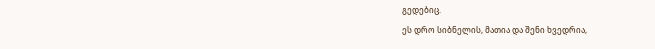გედებიც.
ეს დრო სიბნელის, მათია და შენი ხვედრია,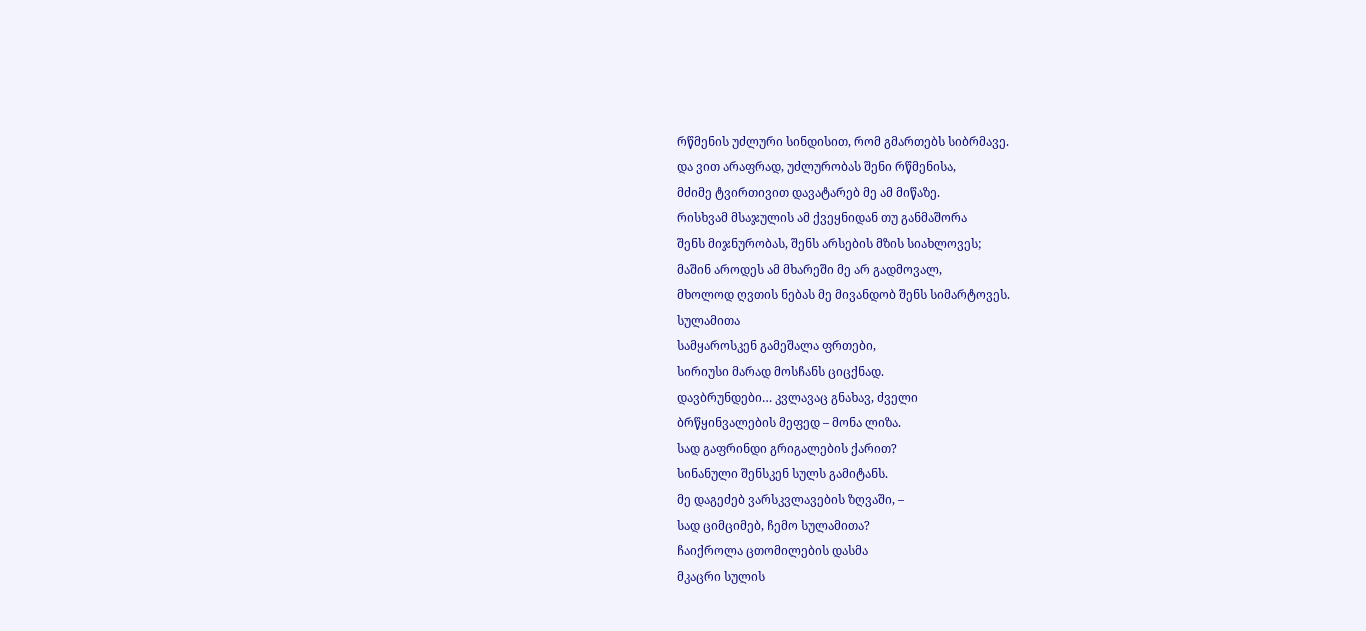რწმენის უძლური სინდისით, რომ გმართებს სიბრმავე.
და ვით არაფრად, უძლურობას შენი რწმენისა,
მძიმე ტვირთივით დავატარებ მე ამ მიწაზე.
რისხვამ მსაჯულის ამ ქვეყნიდან თუ განმაშორა
შენს მიჯნურობას, შენს არსების მზის სიახლოვეს;
მაშინ აროდეს ამ მხარეში მე არ გადმოვალ,
მხოლოდ ღვთის ნებას მე მივანდობ შენს სიმარტოვეს.
სულამითა
სამყაროსკენ გამეშალა ფრთები,
სირიუსი მარად მოსჩანს ციცქნად.
დავბრუნდები… კვლავაც გნახავ, ძველი
ბრწყინვალების მეფედ – მონა ლიზა.
სად გაფრინდი გრიგალების ქარით?
სინანული შენსკენ სულს გამიტანს.
მე დაგეძებ ვარსკვლავების ზღვაში, –
სად ციმციმებ, ჩემო სულამითა?
ჩაიქროლა ცთომილების დასმა
მკაცრი სულის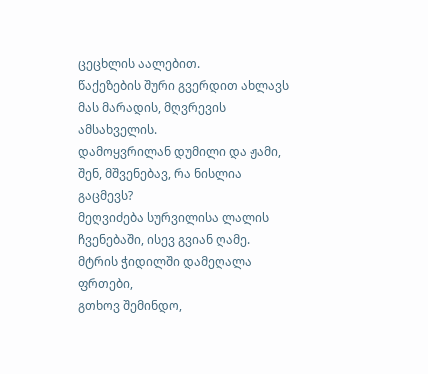ცეცხლის აალებით.
წაქეზების შური გვერდით ახლავს
მას მარადის, მღვრევის ამსახველის.
დამოყვრილან დუმილი და ჟამი,
შენ, მშვენებავ, რა ნისლია გაცმევს?
მეღვიძება სურვილისა ლალის
ჩვენებაში, ისევ გვიან ღამე.
მტრის ჭიდილში დამეღალა ფრთები,
გთხოვ შემინდო,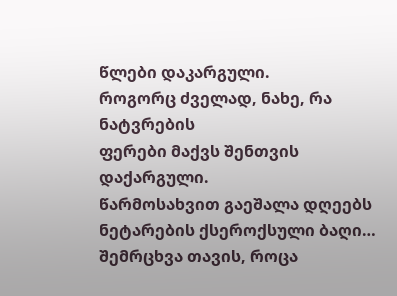წლები დაკარგული.
როგორც ძველად, ნახე, რა ნატვრების
ფერები მაქვს შენთვის დაქარგული.
წარმოსახვით გაეშალა დღეებს
ნეტარების ქსეროქსული ბაღი…
შემრცხვა თავის, როცა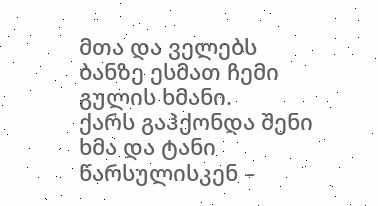მთა და ველებს
ბანზე ესმათ ჩემი გულის ხმანი.
ქარს გაჰქონდა შენი ხმა და ტანი
წარსულისკენ –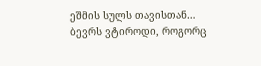ეშმის სულს თავისთან…
ბევრს ვტიროდი, როგორც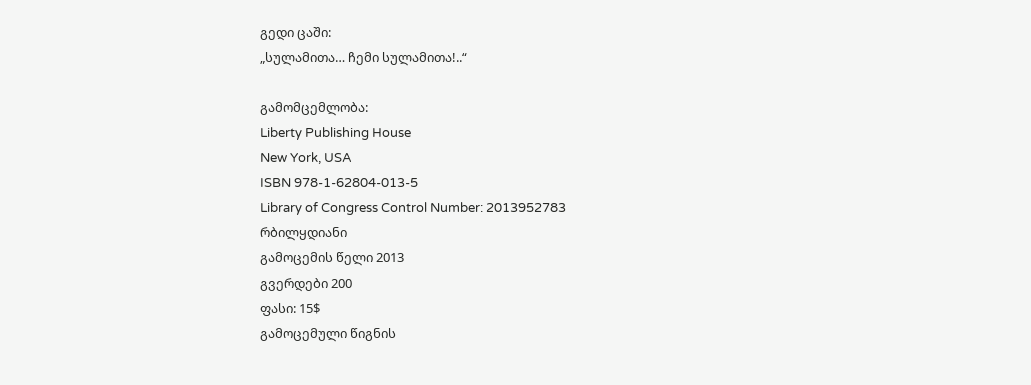გედი ცაში:
„სულამითა… ჩემი სულამითა!..“

გამომცემლობა:
Liberty Publishing House
New York, USA
ISBN 978-1-62804-013-5
Library of Congress Control Number: 2013952783
რბილყდიანი
გამოცემის წელი 2013
გვერდები 200
ფასი: 15$
გამოცემული წიგნის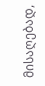მისაღებად,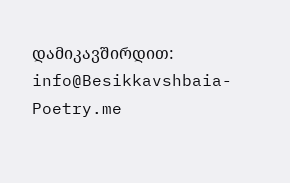დამიკავშირდით:
info@Besikkavshbaia-Poetry.me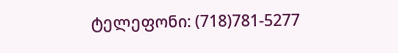ტელეფონი: (718)781-5277